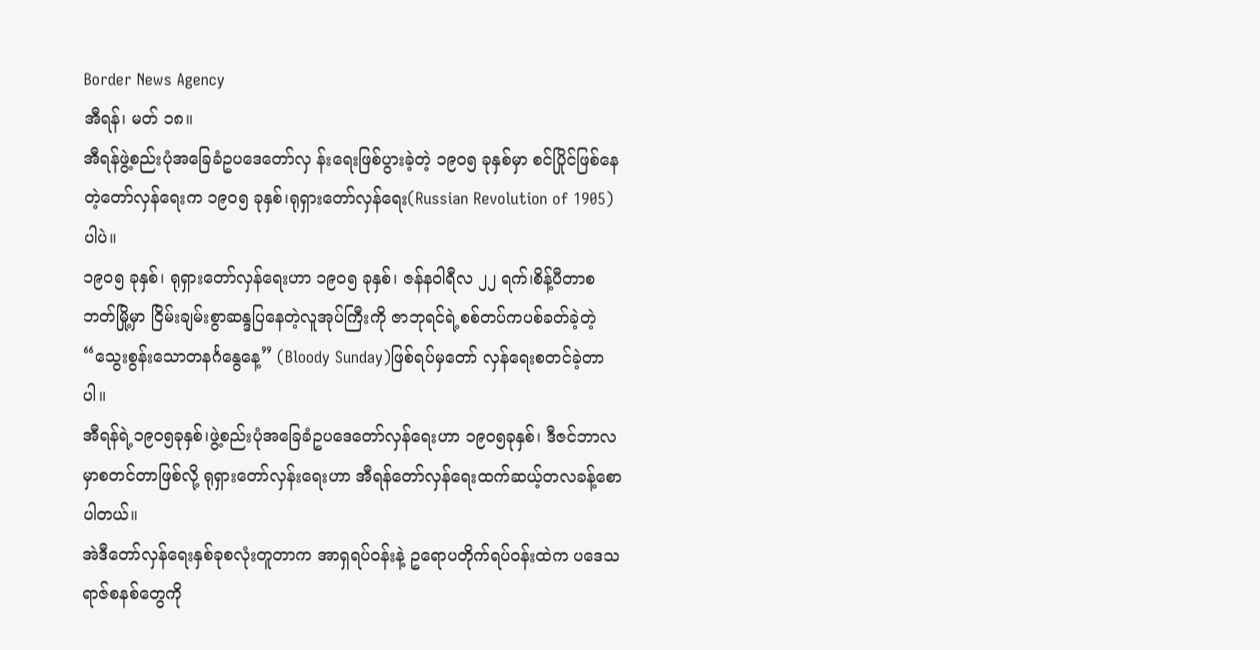Border News Agency
အီရန်၊ မတ် ၁၈။
အီရန်ဖွဲ့စည်းပုံအခြေခံဥပဒေတော်လှ န်းရေးဖြစ်ပွားခဲ့တဲ့ ၁၉၀၅ ခုနှစ်မှာ စင်ပြိုင်ဖြစ်နေတဲ့တော်လှန်ရေးက ၁၉၀၅ ခုနှစ်၊ရုရှားတော်လှန်ရေး(Russian Revolution of 1905)ပါပဲ။
၁၉၀၅ ခုနှစ်၊ ရုရှားတော်လှန်ရေးဟာ ၁၉၀၅ ခုနှစ်၊ ဇန်နဝါရီလ ၂၂ ရက်၊စိန့်ပီတာစဘတ်မြို့မှာ ငြိမ်းချမ်းစွာဆန္ဒပြနေတဲ့လူအုပ်ကြီးကို ဇာဘုရင်ရဲ့စစ်တပ်ကပစ်ခတ်ခဲ့တဲ့ “သွေးစွန်းသောတနင်္ဂနွေနေ့” (Bloody Sunday)ဖြစ်ရပ်မှတော် လှန်ရေးစတင်ခဲ့တာပါ။
အီရန်ရဲ့၁၉၀၅ခုနှစ်၊ဖွဲ့စည်းပုံအခြေခံဥပဒေတော်လှန်ရေးဟာ ၁၉၀၅ခုနှစ်၊ ဒီဇင်ဘာလမှာစတင်တာဖြစ်လို့ ရုရှားတော်လှန်းရေးဟာ အီရန်တော်လှန်ရေးထက်ဆယ့်တလခန့်စောပါတယ်။
အဲဒီတော်လှန်ရေးနှစ်ခုစလုံးတူတာက အာရှရပ်ဝန်းနဲ့ ဥရောပတိုက်ရပ်ဝန်းထဲက ပဒေသရာဇ်စနစ်တွေကို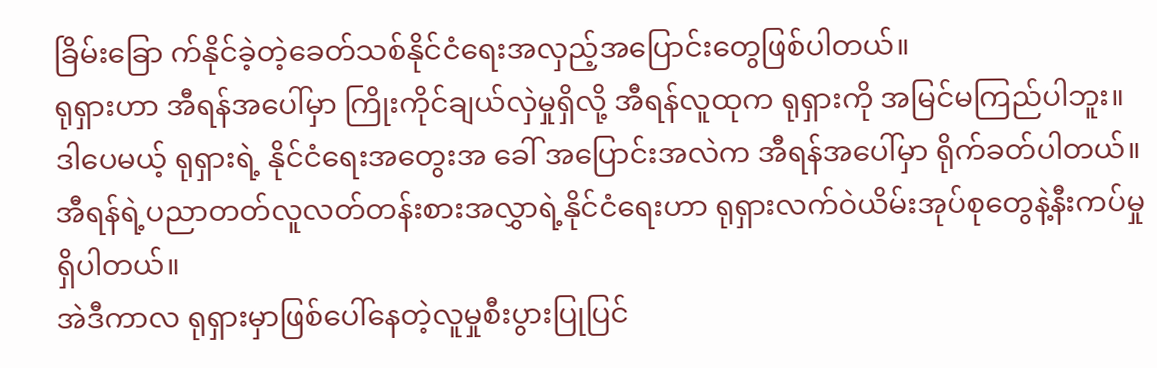ခြိမ်းခြော က်နိုင်ခဲ့တဲ့ခေတ်သစ်နိုင်ငံရေးအလှည့်အပြောင်းတွေဖြစ်ပါတယ်။
ရုရှားဟာ အီရန်အပေါ်မှာ ကြိုးကိုင်ချယ်လှဲမှုရှိလို့ အီရန်လူထုက ရုရှားကို အမြင်မကြည်ပါဘူး။
ဒါပေမယ့် ရုရှားရဲ့ နိုင်ငံရေးအတွေးအ ခေါ် အပြောင်းအလဲက အီရန်အပေါ်မှာ ရိုက်ခတ်ပါတယ်။
အီရန်ရဲ့ပညာတတ်လူလတ်တန်းစားအလွှာရဲ့နိုင်ငံရေးဟာ ရုရှားလက်ဝဲယိမ်းအုပ်စုတွေနဲ့နီးကပ်မှုရှိပါတယ်။
အဲဒီကာလ ရုရှားမှာဖြစ်ပေါ်နေတဲ့လူမှုစီးပွားပြုပြင်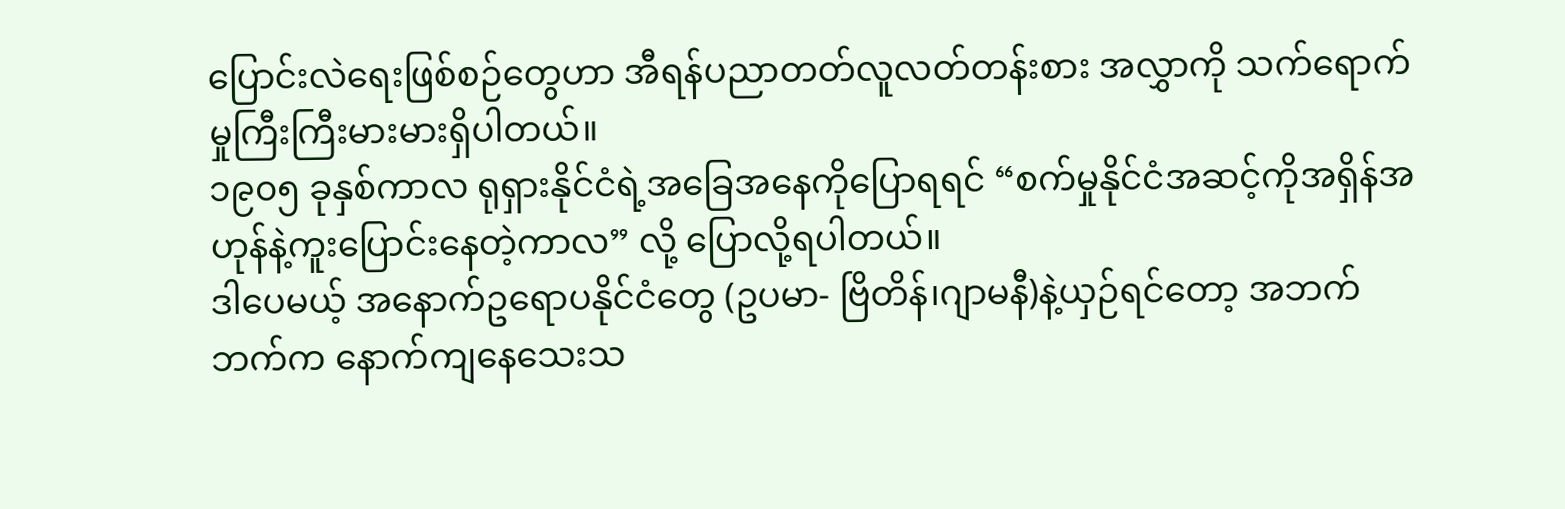ပြောင်းလဲရေးဖြစ်စဉ်တွေဟာ အီရန်ပညာတတ်လူလတ်တန်းစား အလွှာကို သက်ရောက်မှုကြီးကြီးမားမားရှိပါတယ်။
၁၉၀၅ ခုနှစ်ကာလ ရုရှားနိုင်ငံရဲ့အခြေအနေကိုပြောရရင် “စက်မှုနိုင်ငံအဆင့်ကိုအရှိန်အဟုန်နဲ့ကူးပြောင်းနေတဲ့ကာလ” လို့ ပြောလို့ရပါတယ်။
ဒါပေမယ့် အနောက်ဥရောပနိုင်ငံတွေ (ဥပမာ- ဗြိတိန်၊ဂျာမနီ)နဲ့ယှဉ်ရင်တော့ အဘက်ဘက်က နောက်ကျနေသေးသ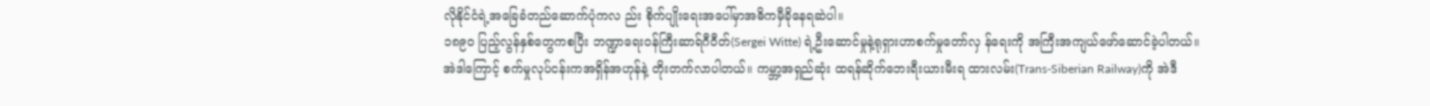လိုနိုင်ငံရဲ့အခြေခံတည်ဆောက်ပုံကလ ည်း စိုက်ပျိုးရေးအပေါ်မှာအဓိကမှီခိုနေရဆဲပါ။
၁၈၉၀ ပြည့်လွန်နှစ်တွေကစပြီး ဘဏ္ဍာရေးဝန်ကြီးဆာရ်ဂီဝီတ်(Sergei Witte) ရဲ့ဦးဆောင်မှုနဲ့ရုရှားဟာစက်မှုတော်လှ န်ရေးကို အကြီးအကျယ်ဖော်ဆောင်ခဲ့ပါတယ်။
အဲဒါကြောင့် စက်မှုလုပ်ငန်းကအရှိန်အဟုန်နဲ့ တိုးတက်လာပါတယ်။ ကမ္ဘာ့အရှည်ဆုံး ထရန်ဆိုက်ဘေးရီးယားမီးရ ထားလမ်း(Trans-Siberian Railway)ကို အဲဒီ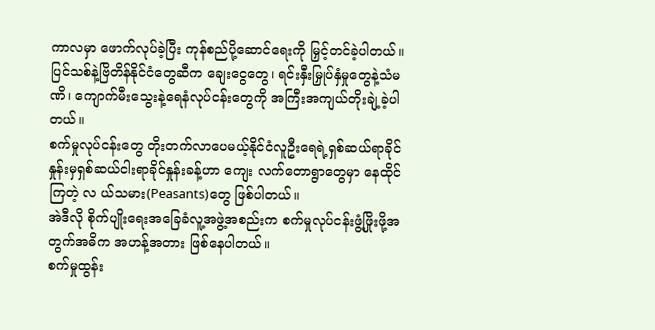ကာလမှာ ဖောက်လုပ်ခဲ့ပြီး ကုန်စည်ပို့ဆောင်ရေးကို မြှင့်တင်ခဲ့ပါတယ်။
ပြင်သစ်နဲ့ဗြိတိန်နိုင်ငံတွေဆီက ချေးငွေတွေ၊ ရင်းနှီးမြှုပ်နှံမှုတွေနဲ့သံမဏိ၊ ကျောက်မီးသွေးနဲ့ရေနံလုပ်ငန်းတွေကို အကြီးအကျယ်တိုးချဲ့ခဲ့ပါတယ်။
စက်မှုလုပ်ငန်းတွေ တိုးတက်လာပေမယ့်နိုင်ငံလူဦးရေရဲ့ရှစ်ဆယ်ရာခိုင်နှုန်းမှရှစ်ဆယ်ငါးရာခိုင်နှုန်းခန့်ဟာ ကျေး လက်တောရွာတွေမှာ နေထိုင်ကြတဲ့ လ ယ်သမား(Peasants)တွေ ဖြစ်ပါတယ်။
အဲဒီလို စိုက်ပျိုးရေးအခြေခံလူ့အဖွဲ့အစည်းက စက်မှုလုပ်ငန်းဖွံ့ဖြိုးဖို့အတွက်အဓိက အဟန့်အတား ဖြစ်နေပါတယ်။
စက်မှုထွန်း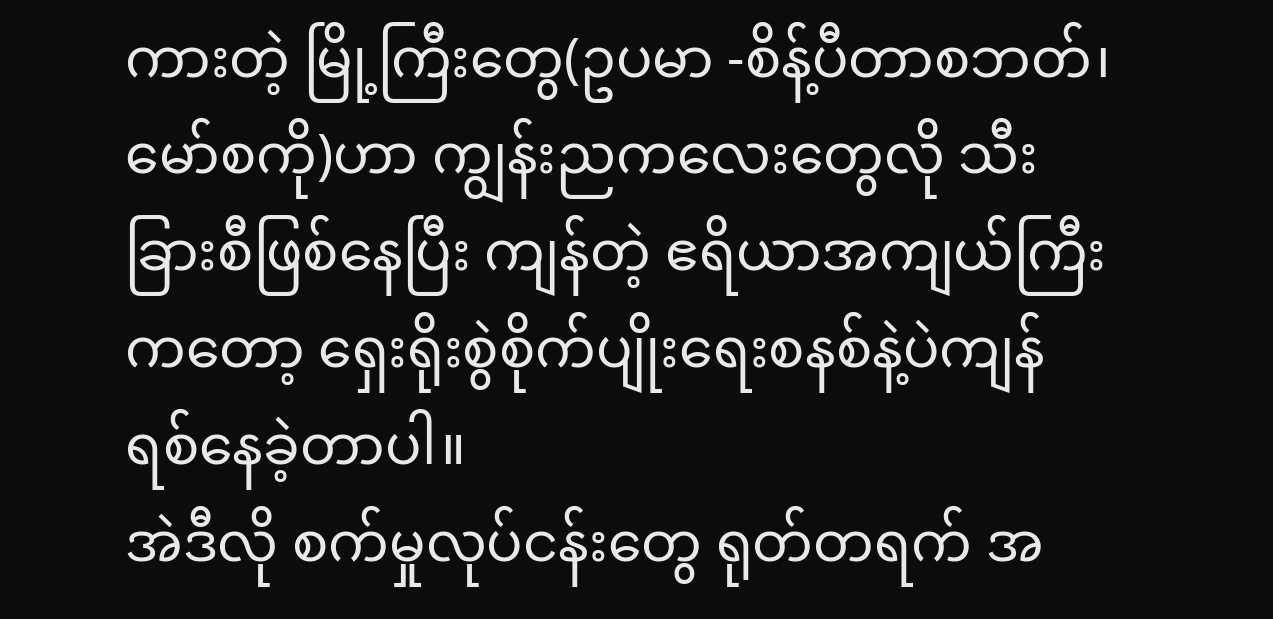ကားတဲ့ မြို့ကြီးတွေ(ဥပမာ -စိန့်ပီတာစဘတ်၊ မော်စကို)ဟာ ကျွန်းညကလေးတွေလို သီးခြားစီဖြစ်နေပြီး ကျန်တဲ့ ဧရိယာအကျယ်ကြီးကတော့ ရှေးရိုးစွဲစိုက်ပျိုးရေးစနစ်နဲ့ပဲကျန်ရစ်နေခဲ့တာပါ။
အဲဒီလို စက်မှုလုပ်ငန်းတွေ ရုတ်တရက် အ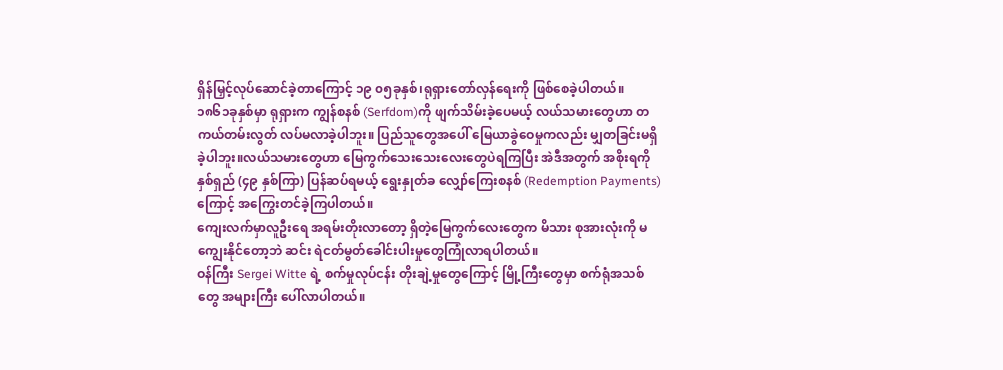ရှိန်မြှင့်လုပ်ဆောင်ခဲ့တာကြောင့် ၁၉ ၀၅ခုနှစ်၊ရုရှားတော်လှန်ရေးကို ဖြစ်စေခဲ့ပါတယ်။
၁၈၆၁ခုနှစ်မှာ ရုရှားက ကျွန်စနစ် (Serfdom)ကို ဖျက်သိမ်းခဲ့ပေမယ့် လယ်သမားတွေဟာ တကယ်တမ်းလွတ် လပ်မလာခဲ့ပါဘူး။ ပြည်သူတွေအပေါ် မြေယာခွဲဝေမှုကလည်း မျှတခြင်းမရှိခဲ့ပါဘူး။လယ်သမားတွေဟာ မြေကွက်သေးသေးလေးတွေပဲရကြပြီး အဲဒီအတွက် အစိုးရကို နှစ်ရှည် (၄၉ နှစ်ကြာ) ပြန်ဆပ်ရမယ့် ရွေးနှုတ်ခ လျှော်ကြေးစနစ် (Redemption Payments) ကြောင့် အကြွေးတင်ခဲ့ကြပါတယ်။
ကျေးလက်မှာလူဦးရေ အရမ်းတိုးလာတော့ ရှိတဲ့မြေကွက်လေးတွေက မိသား စုအားလုံးကို မကျွေးနိုင်တော့ဘဲ ဆင်း ရဲငတ်မွတ်ခေါင်းပါးမှုတွေကြုံလာရပါတယ်။
ဝန်ကြီး Sergei Witte ရဲ့ စက်မှုလုပ်ငန်း တိုးချဲ့မှုတွေကြောင့် မြို့ကြီးတွေမှာ စက်ရုံအသစ်တွေ အများကြီး ပေါ်လာပါတယ်။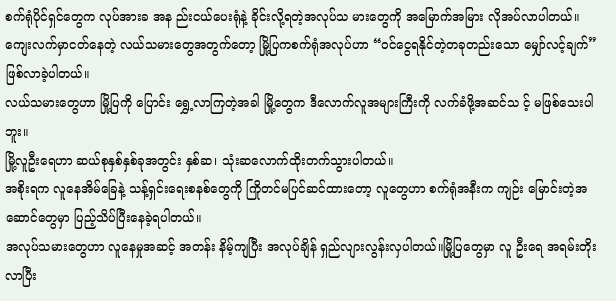စက်ရုံပိုင်ရှင်တွေက လုပ်အားခ အန ည်းငယ်ပေးရုံနဲ့ ခိုင်းလို့ရတဲ့အလုပ်သ မားတွေကို အမြောက်အမြား လိုအပ်လာပါတယ်။
ကျေးလက်မှာငတ်နေတဲ့ လယ်သမားတွေအတွက်တော့ မြို့ပြကစက်ရုံအလုပ်ဟာ “ဝင်ငွေရနိုင်တဲ့တခုတည်းသော မျှော်လင့်ချက်” ဖြစ်လာခဲ့ပါတယ်။
လယ်သမားတွေဟာ မြို့ပြကို ပြောင်း ရွှေ့လာကြတဲ့အခါ မြို့တွေက ဒီလောက်လူအများကြီးကို လက်ခံဖို့အဆင်သ င့် မဖြစ်သေးပါဘူး။
မြို့လူဦးရေဟာ ဆယ်စုနှစ်နှစ်ခုအတွင်း နှစ်ဆ၊ သုံးဆလောက်ထိုးတက်သွားပါတယ်။
အစိုးရက လူနေအိမ်ခြေနဲ့ သန့်ရှင်းရေးစနစ်တွေကို ကြိုတင်မပြင်ဆင်ထားတော့ လူတွေဟာ စက်ရုံအနီးက ကျဉ်း မြောင်းတဲ့အဆောင်တွေမှာ ပြည့်သိပ်ပြီးနေခဲ့ရပါတယ်။
အလုပ်သမားတွေဟာ လူနေမှုအဆင့် အတန်း နိမ့်ကျပြီး အလုပ်ချိန် ရှည်လျားလွန်းလှပါတယ်။မြို့ပြတွေမှာ လူ ဦးရေ အရမ်းတိုးလာပြီး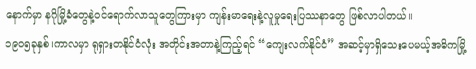နောက်မှာ နဂိုမြို့ခံတွေနဲ့ဝင်ရောက်လာသူတွေကြားမှာ ကျန်းမာရေးနဲ့လူမှုရေးပြဿနာတွေ ဖြစ်လာပါတယ်။
၁၉၀၅ခုနှစ်၊ကာလမှာ ရုရှားတနိုင်ငံလုံး အတိုင်းအတာနဲ့ကြည့်ရင် “ကျေးလက်နိုင်ငံ” အဆင့်မှာရှိသေးပေမယ့်အဓိကမြို့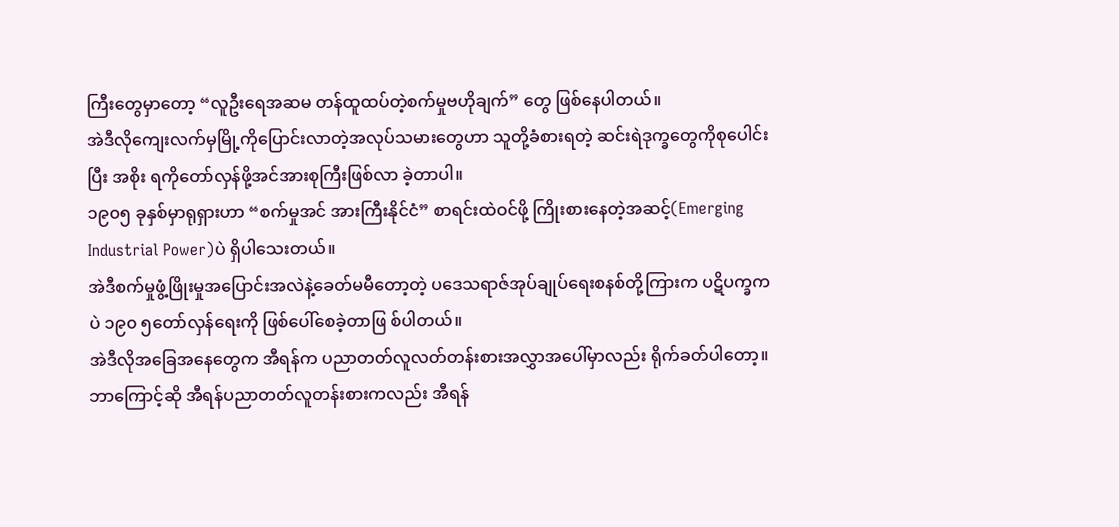ကြီးတွေမှာတော့ “လူဦးရေအဆမ တန်ထူထပ်တဲ့စက်မှုဗဟိုချက်” တွေ ဖြစ်နေပါတယ်။
အဲဒီလိုကျေးလက်မှမြို့ကိုပြောင်းလာတဲ့အလုပ်သမားတွေဟာ သူတို့ခံစားရတဲ့ ဆင်းရဲဒုက္ခတွေကိုစုပေါင်းပြီး အစိုး ရကိုတော်လှန်ဖို့အင်အားစုကြီးဖြစ်လာ ခဲ့တာပါ။
၁၉၀၅ ခုနှစ်မှာရုရှားဟာ “စက်မှုအင် အားကြီးနိုင်ငံ” စာရင်းထဲဝင်ဖို့ ကြိုးစားနေတဲ့အဆင့်(Emerging Industrial Power)ပဲ ရှိပါသေးတယ်။
အဲဒီစက်မှုဖွံ့ဖြိုးမှုအပြောင်းအလဲနဲ့ခေတ်မမီတော့တဲ့ ပဒေသရာဇ်အုပ်ချုပ်ရေးစနစ်တို့ကြားက ပဋိပက္ခကပဲ ၁၉၀ ၅တော်လှန်ရေးကို ဖြစ်ပေါ်စေခဲ့တာဖြ စ်ပါတယ်။
အဲဒီလိုအခြေအနေတွေက အီရန်က ပညာတတ်လူလတ်တန်းစားအလွှာအပေါ်မှာလည်း ရိုက်ခတ်ပါတော့။ ဘာကြောင့်ဆို အီရန်ပညာတတ်လူတန်းစားကလည်း အီရန်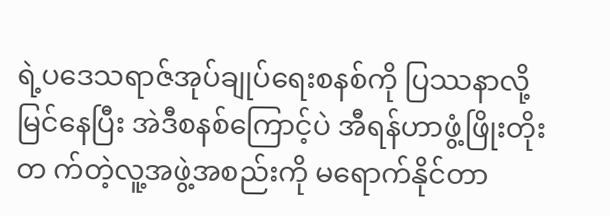ရဲ့ပဒေသရာဇ်အုပ်ချုပ်ရေးစနစ်ကို ပြဿနာလို့မြင်နေပြီး အဲဒီစနစ်ကြောင့်ပဲ အီရန်ဟာဖွံ့ဖြိုးတိုးတ က်တဲ့လူ့အဖွဲ့အစည်းကို မရောက်နိုင်တာ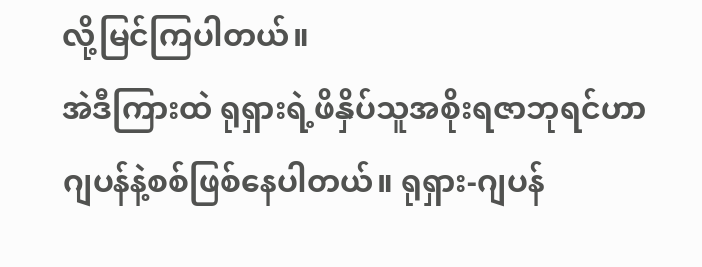လို့မြင်ကြပါတယ်။
အဲဒီကြားထဲ ရုရှားရဲ့ဖိနှိပ်သူအစိုးရဇာဘုရင်ဟာ ဂျပန်နဲ့စစ်ဖြစ်နေပါတယ်။ ရုရှား-ဂျပန်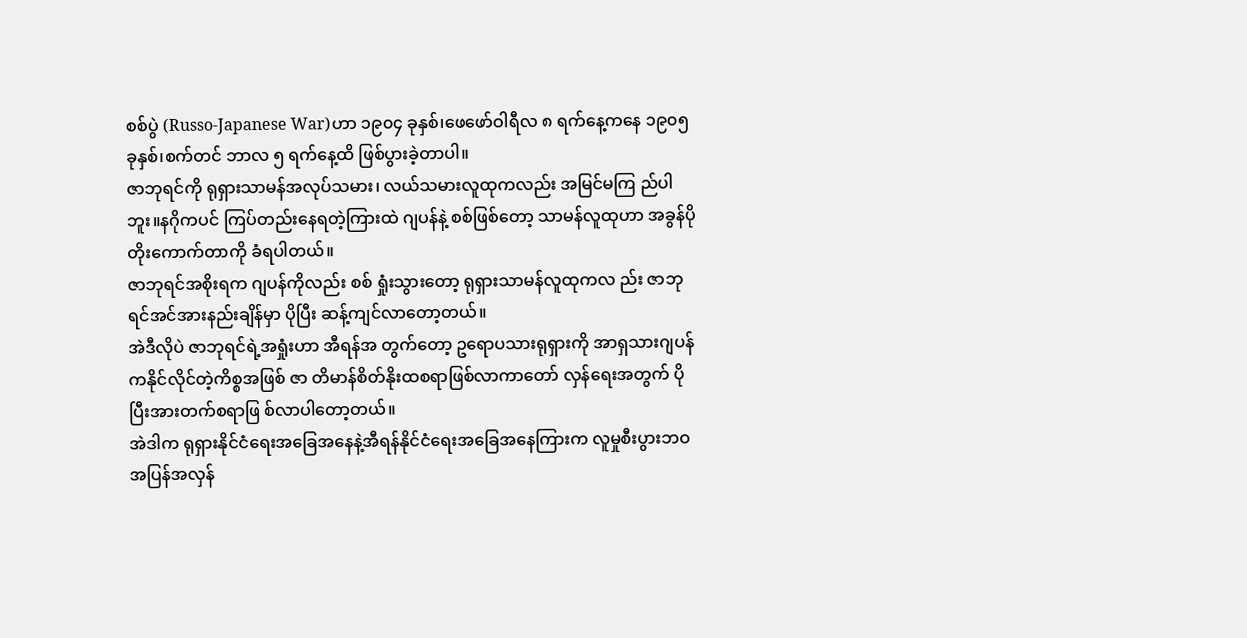စစ်ပွဲ (Russo-Japanese War)ဟာ ၁၉၀၄ ခုနှစ်၊ဖေဖော်ဝါရီလ ၈ ရက်နေ့ကနေ ၁၉၀၅ ခုနှစ်၊စက်တင် ဘာလ ၅ ရက်နေ့ထိ ဖြစ်ပွားခဲ့တာပါ။
ဇာဘုရင်ကို ရုရှားသာမန်အလုပ်သမား၊ လယ်သမားလူထုကလည်း အမြင်မကြ ည်ပါဘူး။နဂိုကပင် ကြပ်တည်းနေရတဲ့ကြားထဲ ဂျပန်နဲ့ စစ်ဖြစ်တော့ သာမန်လူထုဟာ အခွန်ပိုတိုးကောက်တာကို ခံရပါတယ်။
ဇာဘုရင်အစိုးရက ဂျပန်ကိုလည်း စစ် ရှုံးသွားတော့ ရုရှားသာမန်လူထုကလ ည်း ဇာဘုရင်အင်အားနည်းချိန်မှာ ပိုပြီး ဆန့်ကျင်လာတော့တယ်။
အဲဒီလိုပဲ ဇာဘုရင်ရဲ့အရှုံးဟာ အီရန်အ တွက်တော့ ဥရောပသားရုရှားကို အာရှသားဂျပန်ကနိုင်လိုင်တဲ့ကိစ္စအဖြစ် ဇာ တိမာန်စိတ်နိုးထစရာဖြစ်လာကာတော် လှန်ရေးအတွက် ပိုပြီးအားတက်စရာဖြ စ်လာပါတော့တယ်။
အဲဒါက ရုရှားနိုင်ငံရေးအခြေအနေနဲ့အီရန်နိုင်ငံရေးအခြေအနေကြားက လူမှုစီးပွားဘဝအပြန်အလှန်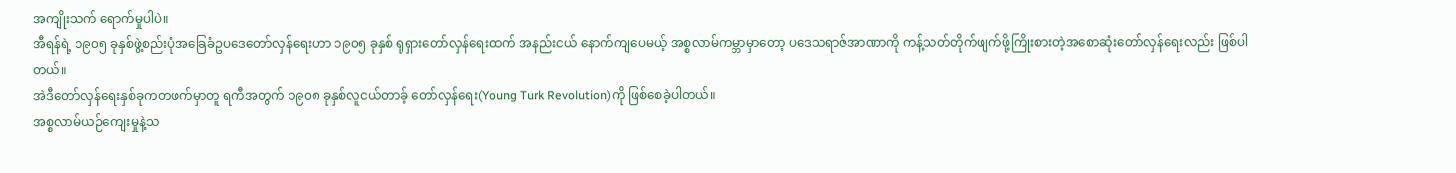အကျိုးသက် ရောက်မှုပါပဲ။
အီရန်ရဲ့ ၁၉၀၅ ခုနှစ်ဖွဲ့စည်းပုံအခြေခံဥပဒေတော်လှန်ရေးဟာ ၁၉၀၅ ခုနှစ် ရုရှားတော်လှန်ရေးထက် အနည်းငယ် နောက်ကျပေမယ့် အစ္စလာမ်ကမ္ဘာမှာတော့ ပဒေသရာဇ်အာဏာကို ကန့်သတ်တိုက်ဖျက်ဖို့ကြိုးစားတဲ့အစောဆုံးတော်လှန်ရေးလည်း ဖြစ်ပါတယ်။
အဲဒီတော်လှန်ရေးနှစ်ခုကတဖက်မှာတူ ရကီအတွက် ၁၉၀၈ ခုနှစ်လူငယ်တာခ့် တော်လှန်ရေး(Young Turk Revolution)ကို ဖြစ်စေခဲ့ပါတယ်။
အစ္စလာမ်ယဉ်ကျေးမှုနဲ့သ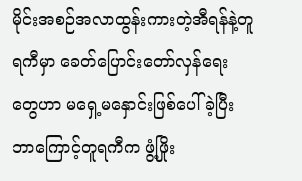မိုင်းအစဉ်အလာထွန်းကားတဲ့အီရန်နဲ့တူရကီမှာ ခေတ်ပြောင်းတော်လှန်ရေးတွေဟာ မရှေ့မနှောင်းဖြစ်ပေါ်ခဲ့ပြီး ဘာကြောင့်တူရကီက ဖွံ့ဖြိုး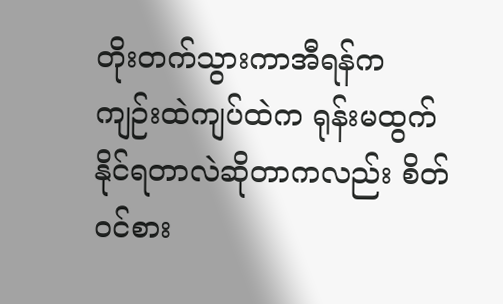တိုးတက်သွားကာအီရန်က ကျဉ်းထဲကျပ်ထဲက ရုန်းမထွက်နိုင်ရတာလဲဆိုတာကလည်း စိတ်ဝင်စား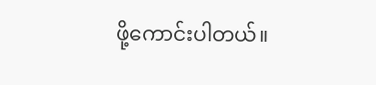ဖို့ကောင်းပါတယ်။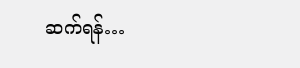ဆက်ရန်…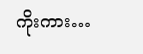ကိုးကား…